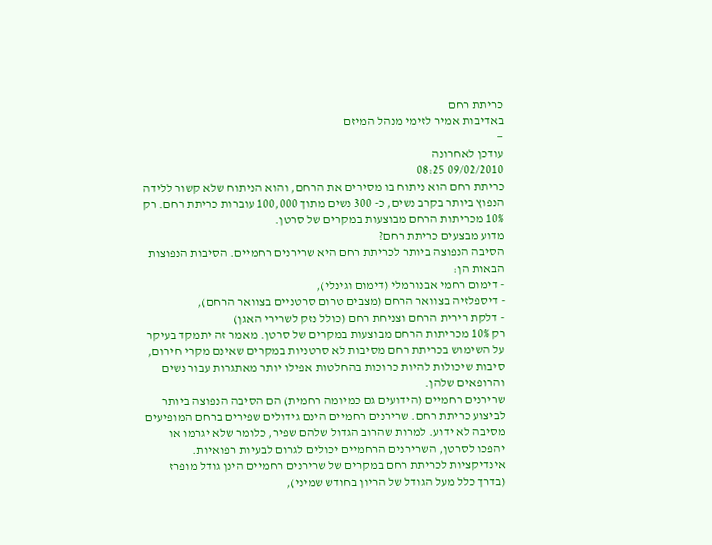כריתת רחם
באדיבות אמיר לזימי מנהל המיזם
—
עודכן לאחרונה
09/02/2010 08:25
כריתת רחם הוא ניתוח בו מסירים את הרחם, והוא הניתוח שלא קשור ללידה הנפוץ ביותר בקרב נשים, כ- 300 נשים מתוך 100,000 עוברות כריתת רחם. רק 10% מכריתות הרחם מבוצעות במקרים של סרטן.
מדוע מבצעים כריתת רחם?
הסיבה הנפוצה ביותר לכריתת רחם היא שרירנים רחמיים. הסיבות הנפוצות הבאות הן:
- דימום רחמי אבנורמלי (דימום וגינלי),
- דיספלזיה בצוואר הרחם (מצבים טרום סרטניים בצוואר הרחם),
- דלקת רירית הרחם וצניחת רחם (כולל נזק לשרירי האגן)
רק 10% מכריתות הרחם מבוצעות במקרים של סרטן. מאמר זה יתמקד בעיקר על השימוש בכריתת רחם מסיבות לא סרטניות במקרים שאינם מקרי חירום, סיבות שיכולות להיות כרוכות בהחלטות אפילו יותר מאתגרות עבור נשים והרופאים שלהן.
שרירנים רחמיים (הידועים גם כמיומה רחמית) הם הסיבה הנפוצה ביותר לביצוע כריתת רחם. שרירנים רחמיים הינם גידולים שפירים ברחם המופיעים מסיבה לא ידוע. למרות שהרוב הגדול שלהם שפיר, כלומר שלא יגרמו או יהפכו לסרטן, השרירנים הרחמיים יכולים לגרום לבעיות רפואיות. אינדיקציות לכריתת רחם במקרים של שרירנים רחמיים הינן גודל מופרז (בדרך כלל מעל הגודל של הריון בחודש שמיני),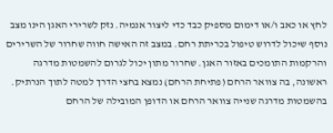לחץ או כאב ו/או דימום מספיק כבד כדי ליצור אנמיה. נזק לשרירי האגן הינו מצב נוסף שיכול לדרוש טיפול בכריתת רחם. במצב זה האישה חווה שחרור של השרירים והרקמות התומכים באזור האגן. שחרור מתון יכול לגרום להשמטות מדרגה ראשונה, בה צוואר הרחם (פתיחת הרחם) נמצא בחצי הדרך למטה לתוך הנרתיק. בהשמטות מדרגה שנייה צוואר הרחם או הדופן המובילה של הרחם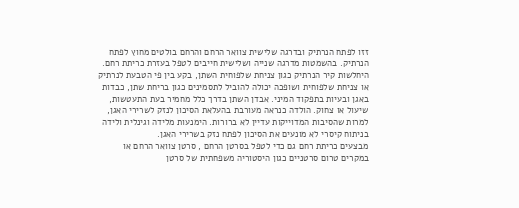זזו לפתח הנרתיק ובדרגה שלישית צוואר הרחם והרחם בולטים מחוץ לפתח הנרתיק. בהשמטות מדרגה שנייה ושלישית חייבים לטפל בעזרת כריתת רחם. היחלשות קיר הנרתיק כגון צניחת שלפוחית השתן, בקע בין פי הטבעת לנרתיק או צניחת שלפוחית ושופכה יכולה להוביל לתסמינים כגון בריחת שתן, כבדות באגן ובעיות בתפקוד המיני. אבדן השתן בדרך כלל מחמיר בעת התעטשות, שיעול או צחוק. הולדה כנראה מעורבת בהעלאת הסיכון לנזק לשרירי האגן, למרות שהסיבות המדוייקות עדיין לא ברורות. הימנעות מלידה וגינלית ולידה בניתוח קיסרי לא מונעים את הסיכון לפתח נזק בשרירי האגן.
מבצעים כריתת רחם גם כדי לטפל בסרטן הרחם , סרטן צוואר הרחם או במקרים טרום סרטניים כגון היסטוריה משפחתית של סרטן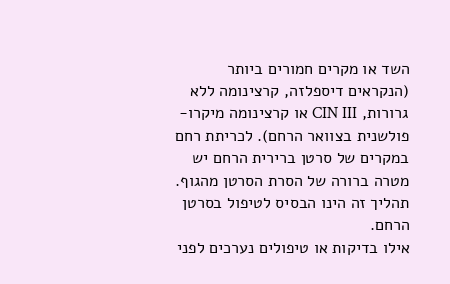השד או מקרים חמורים ביותר (הנקראים דיספלזה, קרצינומה ללא גרורות, CIN III או קרצינומה מיקרו-פולשנית בצוואר הרחם). לכריתת רחם במקרים של סרטן ברירית הרחם יש מטרה ברורה של הסרת הסרטן מהגוף. תהליך זה הינו הבסיס לטיפול בסרטן הרחם.
אילו בדיקות או טיפולים נערכים לפני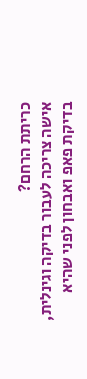כריתת הרחם?
אישה צריכה לעבור בדיקה וגינלית, בדיקת פאפ ואבחון לפני שהיא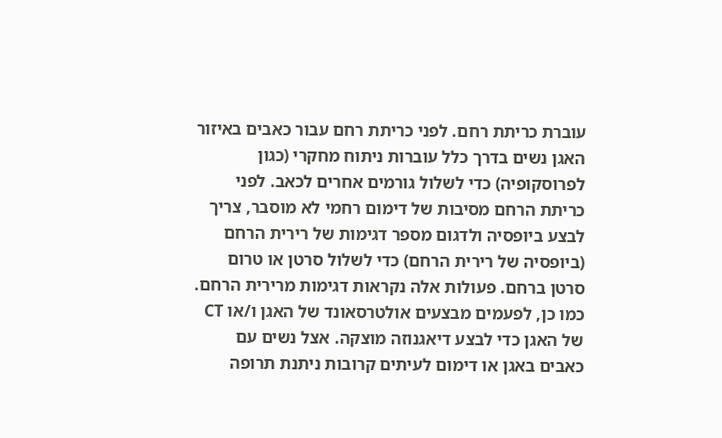עוברת כריתת רחם. לפני כריתת רחם עבור כאבים באיזור האגן נשים בדרך כלל עוברות ניתוח מחקרי (כגון לפרוסקופיה) כדי לשלול גורמים אחרים לכאב. לפני כריתת הרחם מסיבות של דימום רחמי לא מוסבר, צריך לבצע ביופסיה ולדגום מספר דגימות של רירית הרחם (ביופסיה של רירית הרחם) כדי לשלול סרטן או טרום סרטן ברחם. פעולות אלה נקראות דגימות מרירית הרחם. כמו כן, לפעמים מבצעים אולטרסאונד של האגן ו/או CT של האגן כדי לבצע דיאגנוזה מוצקה. אצל נשים עם כאבים באגן או דימום לעיתים קרובות ניתנת תרופה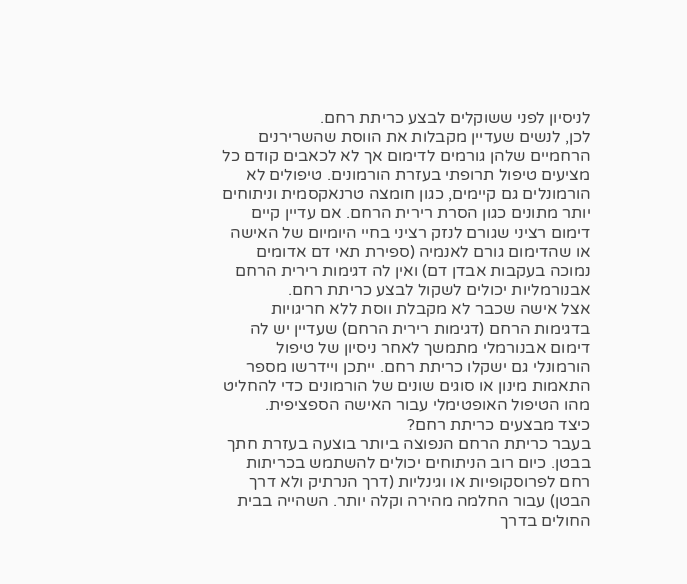לניסיון לפני ששוקלים לבצע כריתת רחם.
לכן, לנשים שעדיין מקבלות את הווסת שהשרירנים הרחמיים שלהן גורמים לדימום אך לא לכאבים קודם כל מציעים טיפול תרופתי בעזרת הורמונים. טיפולים לא הורמונלים גם קיימים, כגון חומצה טרנאקסמית וניתוחים יותר מתונים כגון הסרת רירית הרחם. אם עדיין קיים דימום רציני שגורם לנזק רציני בחיי היומיום של האישה או שהדימום גורם לאנמיה (ספירת תאי דם אדומים נמוכה בעקבות אבדן דם) ואין לה דגימות רירית הרחם אבנורמליות יכולים לשקול לבצע כריתת רחם.
אצל אישה שכבר לא מקבלת ווסת ללא חריגויות בדגימות הרחם (דגימות רירית הרחם) שעדיין יש לה דימום אבנורמלי מתמשך לאחר ניסיון של טיפול הורמונלי גם ישקלו כריתת רחם. ייתכן ויידרשו מספר התאמות מינון או סוגים שונים של הורמונים כדי להחליט מהו הטיפול האופטימלי עבור האישה הספציפית.
כיצד מבצעים כריתת רחם?
בעבר כריתת הרחם הנפוצה ביותר בוצעה בעזרת חתך בבטן. כיום רוב הניתוחים יכולים להשתמש בכריתות רחם לפרוסקופיות או וגינליות (דרך הנרתיק ולא דרך הבטן) עבור החלמה מהירה וקלה יותר. השהייה בבית החולים בדרך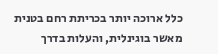כלל ארוכה יותר בכריתת רחם בטנית מאשר בוגינלית, והעלות בדרך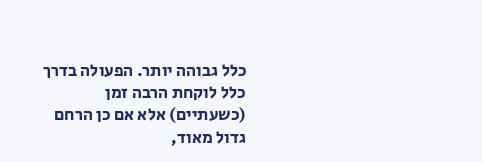כלל גבוהה יותר. הפעולה בדרך כלל לוקחת הרבה זמן (כשעתיים) אלא אם כן הרחם גדול מאוד,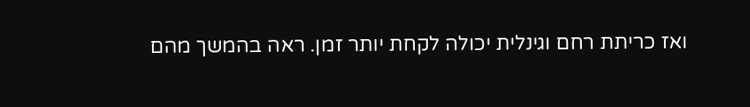ואז כריתת רחם וגינלית יכולה לקחת יותר זמן. ראה בהמשך מהם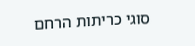סוגי כריתות הרחם